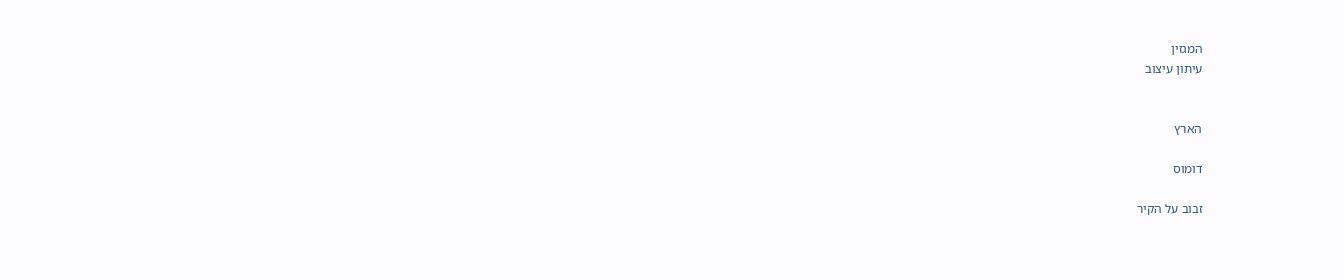המגזין
עיתון עיצוב


הארץ

דומוס

זבוב על הקיר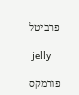פרביטל

 jelly

פורמקס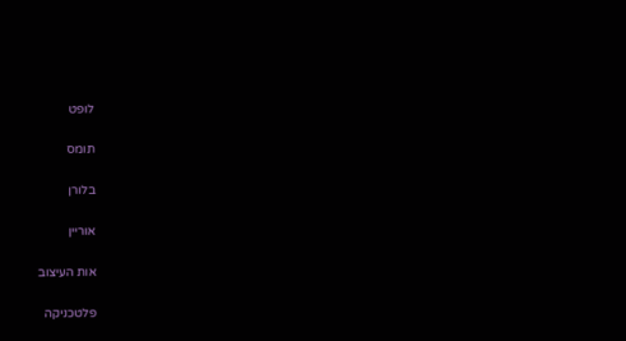לופט

תומס

בלורן

אוריין

אות העיצוב

פלטכניקה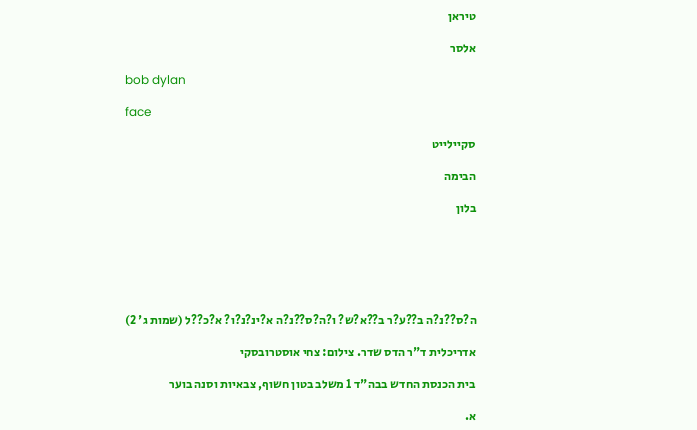טיראן

אלסר

bob dylan

face

סקיילייט

הבימה

בלון






ה?ס??נ?ה ב??ע?ר ב??א?ש? ו?ה?ס??נ?ה א?ינ?נ?ו? א?כ??ל (שמות ג' 2)

אדריכלית ד"ר הדס שדר. צילום: צחי אוסטרובסקי

בית הכנסת החדש בבה"ד 1 משלב בטון חשוף, צבאיות וסנה בוער

א.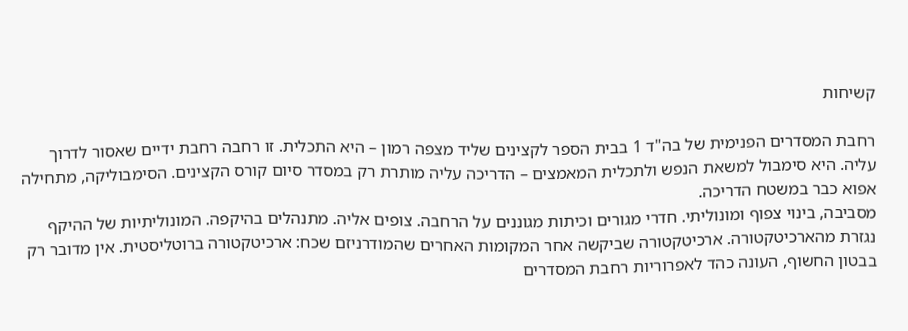קשיחות

רחבת המסדרים הפנימית של בה"ד 1 בבית הספר לקצינים שליד מצפה רמון – היא התכלית. זו רחבה רחבת ידיים שאסור לדרוך עליה. היא סימבול למשאת הנפש ולתכלית המאמצים – הדריכה עליה מותרת רק במסדר סיום קורס הקצינים. הסימבוליקה, מתחילה אפוא כבר במשטח הדריכה.
מסביבה, בינוי צפוף ומונוליתי. חדרי מגורים וכיתות מגוננים על הרחבה. צופים אליה. מתנהלים בהיקפה. המונוליתיות של ההיקף נגזרת מהארכיטקטורה. ארכיטקטורה שביקשה אחר המקומות האחרים שהמודרניזם שכח: ארכיטקטורה ברוטליסטית. אין מדובר רק בבטון החשוף, העונה כהד לאפרוריות רחבת המסדרים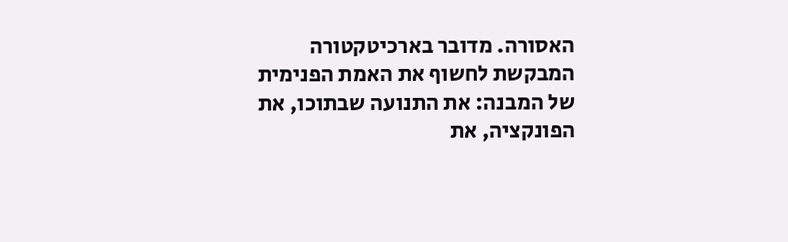האסורה. מדובר בארכיטקטורה המבקשת לחשוף את האמת הפנימית של המבנה: את התנועה שבתוכו, את הפונקציה, את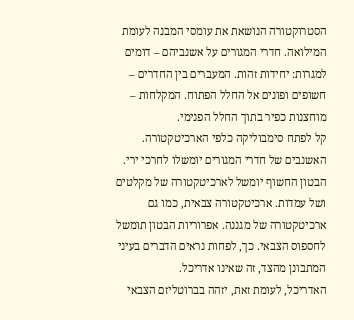הסטרוקטורה הנושאת את עומסי המבנה לעומת המילואה. חדרי המגורים על אשנביהם – דומים למגרות: יחידות זהות. המעברים בין החדרים – חשופים ופונים אל החלל הפתוח. המקלחות – מוחצנות כפיר בתוך החלל הפנימי.
קל לפתח סימבוליקה כלפי הארכיטקטורה. האשנבים של חדרי המגורים יומשלו לחרכי ירי. הבטון החשוף יומשל לארכיטקטורה של מקלטים ושל עמדות. ארכיטקטורה צבאית, כמו גם ארכיטקטורה של מגננה. אפרוריות הבטון תומשל לחספוס הצבאי. כך, לפחות נראים הדברים בעיני המתבונן מהצד, זה שאינו אדריכל.
האדריכל, לעומת זאת, יזהה בברוטליזם הצבאי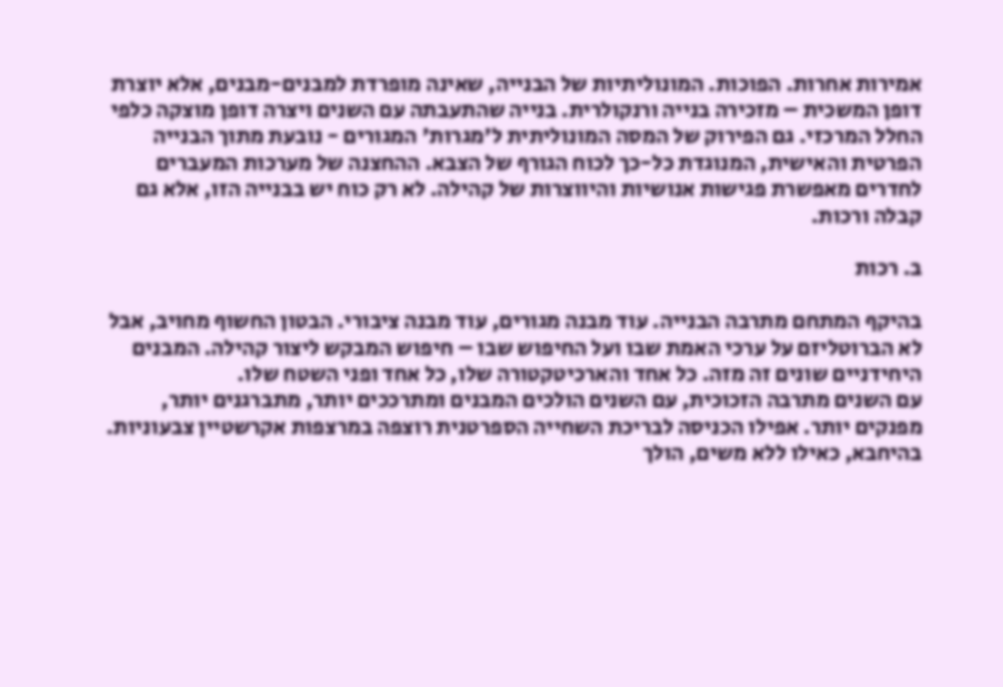אמירות אחרות. הפוכות. המונוליתיות של הבנייה, שאינה מופרדת למבנים-מבנים, אלא יוצרת דופן המשכית – מזכירה בנייה ורנקולרית. בנייה שהתעבתה עם השנים ויצרה דופן מוצקה כלפי החלל המרכזי. גם הפירוק של המסה המונוליתית ל'מגרות' המגורים - נובעת מתוך הבנייה הפרטית והאישית, המנוגדת כל-כך לכוח הגורף של הצבא. ההחצנה של מערכות המעברים לחדרים מאפשרת פגישות אנושיות והיווצרות של קהילה. לא רק כוח יש בבנייה הזו, אלא גם קבלה ורכות.

ב. רכות

בהיקף המתחם מתרבה הבנייה. עוד מבנה מגורים, עוד מבנה ציבורי. הבטון החשוף מחויב, אבל לא הברוטליזם על ערכי האמת שבו ועל החיפוש שבו – חיפוש המבקש ליצור קהילה. המבנים היחידניים שונים זה מזה. כל אחד והארכיטקטורה שלו, כל אחד ופני השטח שלו.
עם השנים מתרבה הזכוכית, עם השנים הולכים המבנים ומתרככים יותר, מתברגנים יותר, מפנקים יותר. אפילו הכניסה לבריכת השחייה הספרטנית רוצפה במרצפות אקרשטיין צבעוניות. בהיחבא, כאילו ללא משים, הולך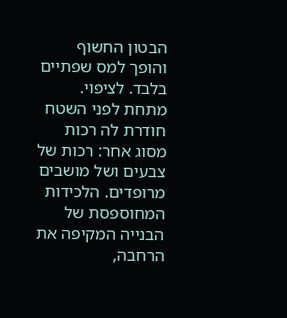הבטון החשוף והופך למס שפתיים בלבד. לציפוי. מתחת לפני השטח חודרת לה רכות מסוג אחר: רכות של צבעים ושל מושבים מרופדים. הלכידות המחוספסת של הבנייה המקיפה את הרחבה,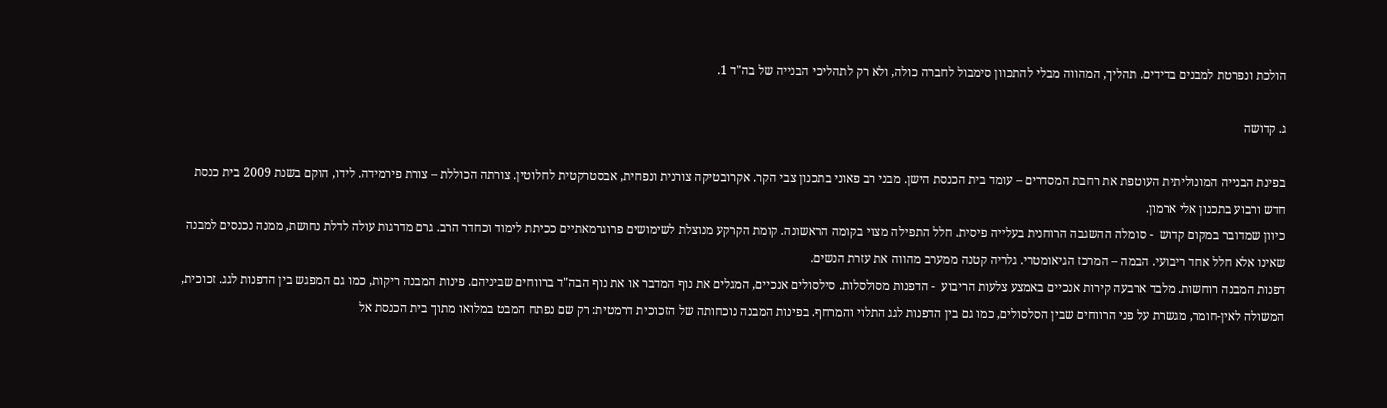הולכת ונפרטת למבנים בדידים. תהליך, המהווה מבלי להתכוון סימבול לחברה כולה, ולא רק לתהליכי הבנייה של בה"ד 1.

ג. קדושה

בפינת הבנייה המונוליתית העוטפת את רחבת המסדרים – עומד בית הכנסת הישן. מבני רב פאוני בתכנון צבי הקר. אקרובטיקה צורנית ונפחית, אבסטרקטית לחלוטין. צורתה הכוללת – צורת פירמידה. לידו, הוקם בשנת 2009 בית כנסת חדש ורבוע בתכנון אלי ארמון.
כיוון שמדובר במקום קדוש  - סומלה ההשגבה הרוחנית בעלייה פיסית. חלל התפילה מצוי בקומה הראשונה. קומת הקרקע מנוצלת לשימושים פרוגרמאתיים ככיתת לימוד וכחדר הרב. גרם מדרגות עולה לדלת נחושת, ממנה נכנסים למבנה שאינו אלא חלל אחד ריבועי. הבמה – המרכז הגיאומטרי. גלריה קטנה ממערב מהווה את עזרת הנשים.
דפנות המבנה רוחשות. מלבד ארבעה קירות אנכיים באמצע צלעות הריבוע  - הדפנות מסולסלות. סילסולים אנכיים, המגלים את נוף המדבר או את נוף הבה"ד ברווחים שביניהם. פינות המבנה ריקות, כמו גם המפגש בין הדפנות לגג. זכוכית, המשולה לאין-חומר, מגשרת על פני הרווחים שבין הסלסולים, כמו גם בין הדפנות לגג התלוי והמרחף. בפינות המבנה נוכחותה של הזכוכית דרמטית: רק שם נפתח המבט במלואו מתוך בית הכנסת אל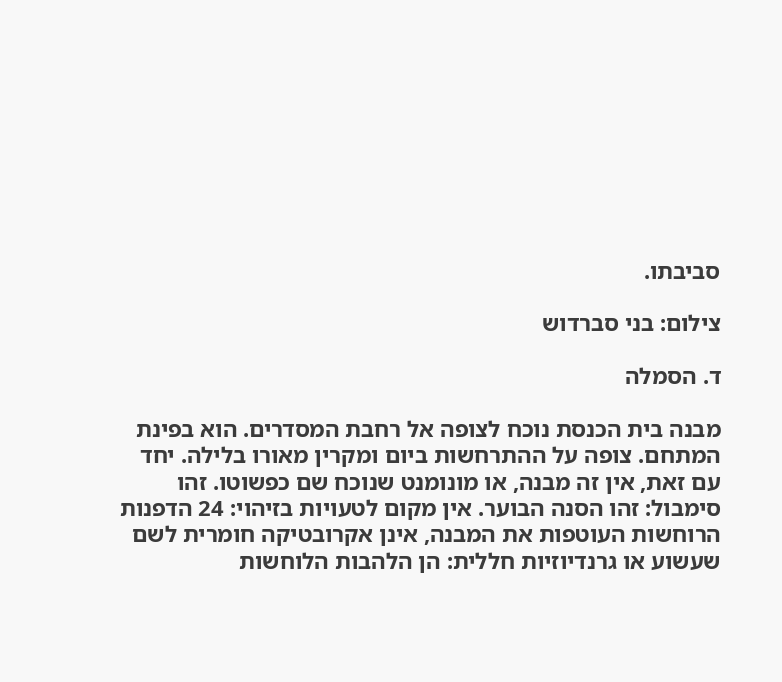סביבתו.

צילום: בני סברדוש

ד. הסמלה

מבנה בית הכנסת נוכח לצופה אל רחבת המסדרים. הוא בפינת המתחם. צופה על ההתרחשות ביום ומקרין מאורו בלילה. יחד עם זאת, אין זה מבנה, או מונומנט שנוכח שם כפשוטו. זהו סימבול: זהו הסנה הבוער. אין מקום לטעויות בזיהוי: 24 הדפנות הרוחשות העוטפות את המבנה, אינן אקרובטיקה חומרית לשם שעשוע או גרנדיוזיות חללית: הן הלהבות הלוחשות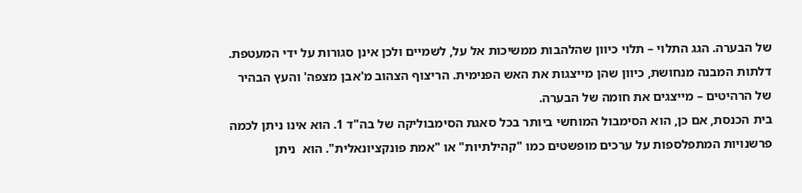של הבערה. הגג התלוי – תלוי כיוון שהלהבות ממשיכות אל על, לשמיים ולכן אינן סגורות על ידי המעטפת. דלתות המבנה מנחושת, כיוון שהן מייצגות את האש הפנימית. הריצוף הצהוב מ'אבן מצפה' והעץ הבהיר של הרהיטים – מייצגים את חומה של הבערה.
בית הכנסת, אם כן, הוא הסימבול המוחשי ביותר בכל סאגת הסימבוליקה של בה"ד 1. הוא אינו ניתן לכמה פרשנויות המתפלספות על ערכים מופשטים כמו "קהילתיות" או "אמת פונקציונאלית". הוא  ניתן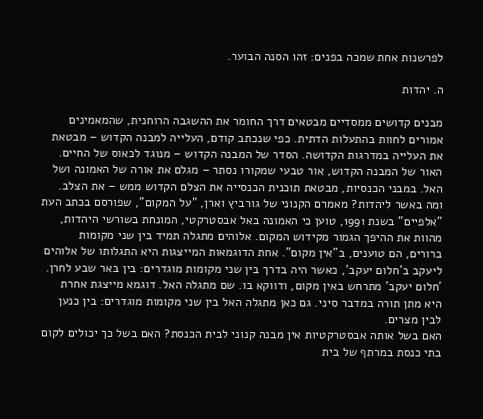לפרשנות אחת שמכה בפנים: זהו הסנה הבוער.

ה. יהדות

מבנים קדושים ממסדיים מבטאים דרך החומר את ההשגבה הרוחנית, שהמאמינים אמורים לחוות בהתעלות הדתית. כפי שנכתב קודם, העלייה למבנה הקדוש – מבטאת את העלייה במדרגות הקדושה. הסדר של המבנה הקדוש – מנוגד לכאוס של החיים. האור של המבנה הקדוש, אור טבעי שמקורו נסתר – מגלם את אורה של האמונה ושל האל. במבני הכנסיות, מבטאת תוכנית הכנסייה את הצלם הקדוש ממש – את הצלב.
ומה באשר ליהדות? מאמרם הקנוני של גורביץ וארן, "על המקום", שפורסם בכתב העת "אלפיים" בשנת 1991, טוען כי האמונה באל אבסטרקטי, המונחת בשורשי היהדות, מהוות את ההיפך הגמור מקידוש המקום. אלוהים מתגלה תמיד בין שני מקומות ברורים, הם טוענים, ב"אין מקום". אחת הדוגמאות המייצגות היא התגלותו של אלוהים ליעקב ב'חלום יעקב', כאשר היה בדרך בין שני מקומות מוגדרים: בין באר שבע לחרן. 'חלום יעקב' מתרחש באין מקום, ודווקא בו. שם מתגלה האל. דוגמא מייצגת אחרת היא מתן תורה במדבר סיני. גם כאן מתגלה האל בין שני מקומות מוגדרים: בין כנען לבין מצרים.
האם בשל אותה אבסטרקטיות אין מבנה קנוני לבית הכנסת? האם בשל כך יכולים לקום בתי כנסת במרתף של בית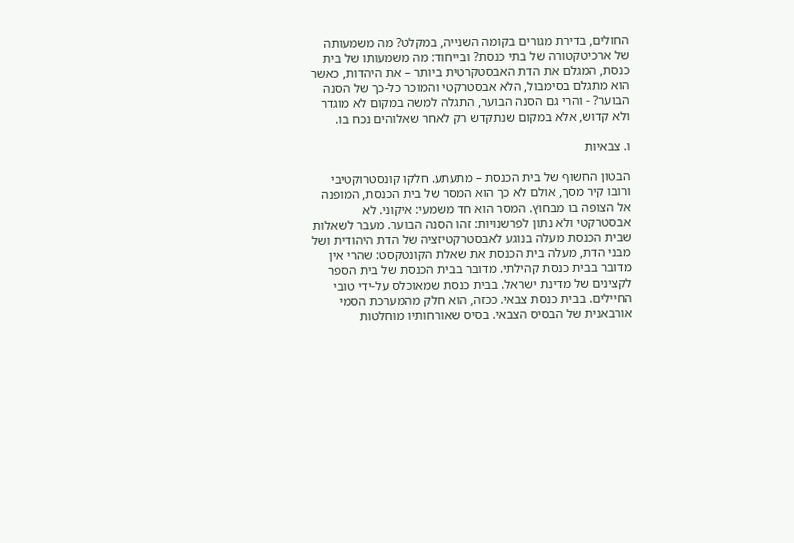החולים, בדירת מגורים בקומה השנייה, במקלט? מה משמעותה של ארכיטקטורה של בתי כנסת? ובייחוד: מה משמעותו של בית כנסת, המגלם את הדת האבסטקרטית ביותר – את היהדות, כאשר הוא מתגלם בסימבול, הלא אבסטרקטי והמוכר כל-כך של הסנה הבוער? - והרי גם הסנה הבוער, התגלה למשה במקום לא מוגדר ולא קדוש, אלא במקום שנתקדש רק לאחר שאלוהים נכח בו.

ו. צבאיות

הבטון החשוף של בית הכנסת – מתעתע. חלקו קונסטרוקטיבי ורובו קיר מסך, אולם לא כך הוא המסר של בית הכנסת, המופנה אל הצופה בו מבחוץ. המסר הוא חד משמעי: איקוני. לא אבסטרקטי ולא נתון לפרשנויות: זהו הסנה הבוער. מעבר לשאלות שבית הכנסת מעלה בנוגע לאבסטרקטיזציה של הדת היהודית ושל מבני הדת, מעלה בית הכנסת את שאלת הקונטקסט: שהרי אין מדובר בבית כנסת קהילתי. מדובר בבית הכנסת של בית הספר לקצינים של מדינת ישראל. בבית כנסת שמאוכלס על-ידי טובי החיילים. בבית כנסת צבאי. ככזה, הוא חלק מהמערכת הסמי אורבאנית של הבסיס הצבאי. בסיס שאורחותיו מוחלטות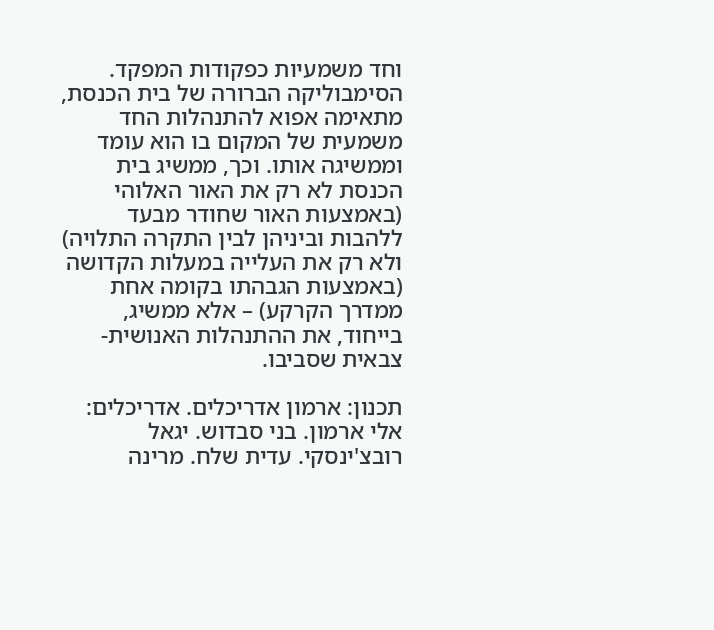וחד משמעיות כפקודות המפקד.
הסימבוליקה הברורה של בית הכנסת, מתאימה אפוא להתנהלות החד משמעית של המקום בו הוא עומד וממשיגה אותו. וכך, ממשיג בית הכנסת לא רק את האור האלוהי (באמצעות האור שחודר מבעד ללהבות וביניהן לבין התקרה התלויה) ולא רק את העלייה במעלות הקדושה (באמצעות הגבהתו בקומה אחת ממדרך הקרקע) – אלא ממשיג, בייחוד, את ההתנהלות האנושית-צבאית שסביבו.

תכנון: ארמון אדריכלים. אדריכלים: אלי ארמון. בני סבדוש. יגאל רובצ'ינסקי. עדית שלח. מרינה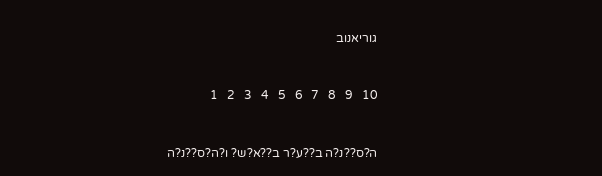גוריאנוב



10   9   8   7   6   5   4   3   2   1



ה?ס??נ?ה ב??ע?ר ב??א?ש? ו?ה?ס??נ?ה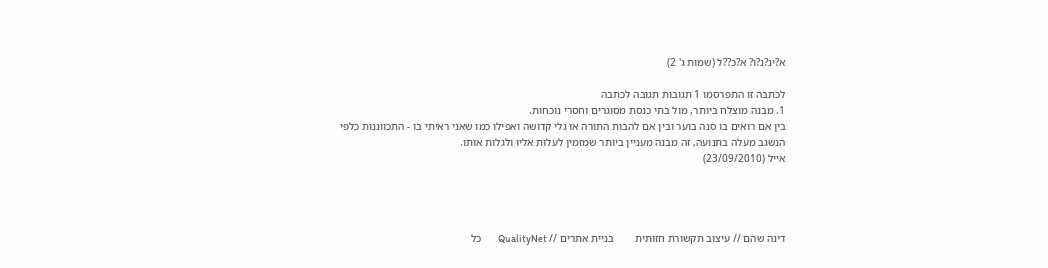א?ינ?נ?ו? א?כ??ל (שמות ג' 2)

לכתבה זו התפרסמו 1 תגובות תגובה לכתבה
1. מבנה מוצלח ביותר, מול בתי כנסת מסוגרים וחסרי נוכחות.
בין אם רואים בו סנה בוער ובין אם להבות התורה או גלי קדושה ואפילו כמו שאני ראיתי בו - התכווננות כלפי הנשגב מעלה בתנועה, זה מבנה מעניין ביותר שמזמין לעלות אליו ולגלות אותו.
אייל (23/09/2010)




דינה שהם // עיצוב תקשורת חזותית        בניית אתרים // QualityNet        כל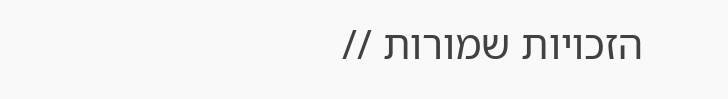הזכויות שמורות //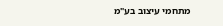מתחמי עיצוב בע"מ